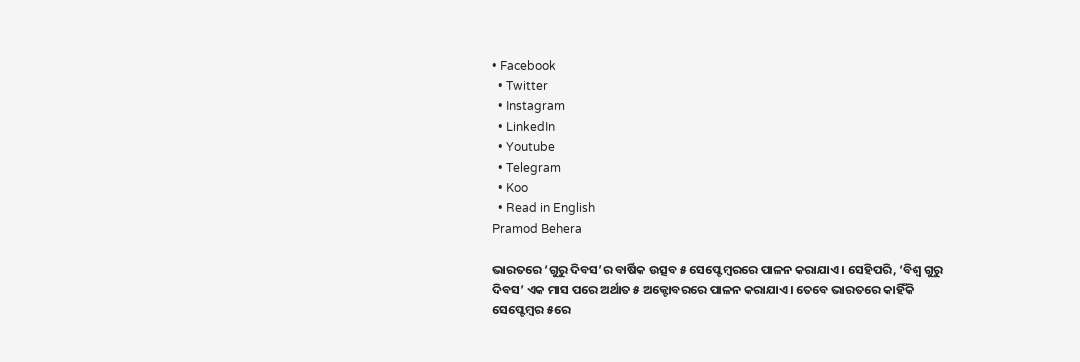• Facebook
  • Twitter
  • Instagram
  • LinkedIn
  • Youtube
  • Telegram
  • Koo
  • Read in English
Pramod Behera

ଭାରତରେ ‘ଗୁରୁ ଦିବସ’ର ବାର୍ଷିକ ଉତ୍ସବ ୫ ସେପ୍ଟେମ୍ବରରେ ପାଳନ କରାଯାଏ। ସେହିପରି, ‘ବିଶ୍ୱ ଗୁରୁ ଦିବସ’ ଏକ ମାସ ପରେ ଅର୍ଥାତ ୫ ଅକ୍ଟୋବରରେ ପାଳନ କରାଯାଏ। ତେବେ ଭାରତରେ କାହିଁକି ସେପ୍ଟେମ୍ବର ୫ରେ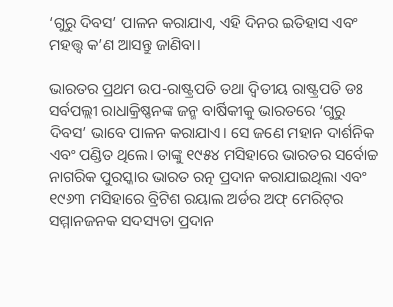‘ଗୁରୁ ଦିବସ’ ପାଳନ କରାଯାଏ, ଏହି ଦିନର ଇତିହାସ ଏବଂ ମହତ୍ତ୍ୱ କ’ଣ ଆସନ୍ତୁ ଜାଣିବା।

ଭାରତର ପ୍ରଥମ ଉପ-ରାଷ୍ଟ୍ରପତି ତଥା ଦ୍ୱିତୀୟ ରାଷ୍ଟ୍ରପତି ଡଃ ସର୍ବପଲ୍ଲୀ ରାଧାକ୍ରିଷ୍ଣନଙ୍କ ଜନ୍ମ ବାର୍ଷିକୀକୁ ଭାରତରେ ‘ଗୁରୁ ଦିବସ’ ଭାବେ ପାଳନ କରାଯାଏ। ସେ ଜଣେ ମହାନ ଦାର୍ଶନିକ ଏବଂ ପଣ୍ଡିତ ଥିଲେ। ତାଙ୍କୁ ୧୯୫୪ ମସିହାରେ ଭାରତର ସର୍ବୋଚ୍ଚ ନାଗରିକ ପୁରସ୍କାର ଭାରତ ରତ୍ନ ପ୍ରଦାନ କରାଯାଇଥିଲା ଏବଂ ୧୯୬୩ ମସିହାରେ ବ୍ରିଟିଶ ରୟାଲ ଅର୍ଡର ଅଫ୍‌ ମେରିଟ୍‌ର ସମ୍ମାନଜନକ ସଦସ୍ୟତା ପ୍ରଦାନ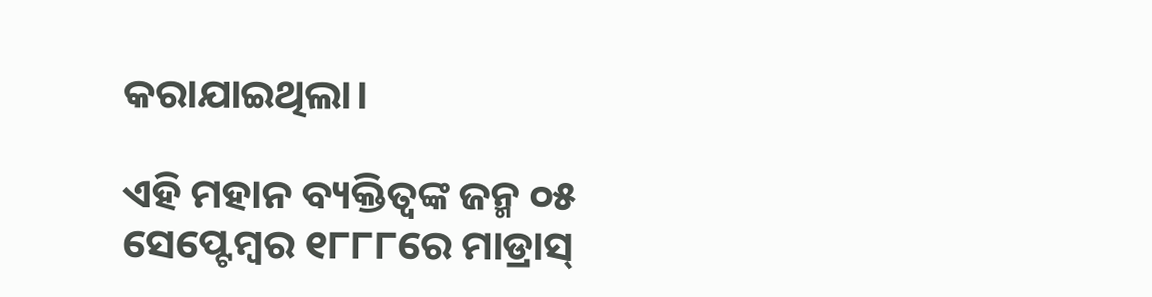କରାଯାଇଥିଲା।

ଏହି ମହାନ ବ୍ୟକ୍ତିତ୍ୱଙ୍କ ଜନ୍ମ ୦୫ ସେପ୍ଟେମ୍ବର ୧୮୮୮ରେ ମାଡ୍ରାସ୍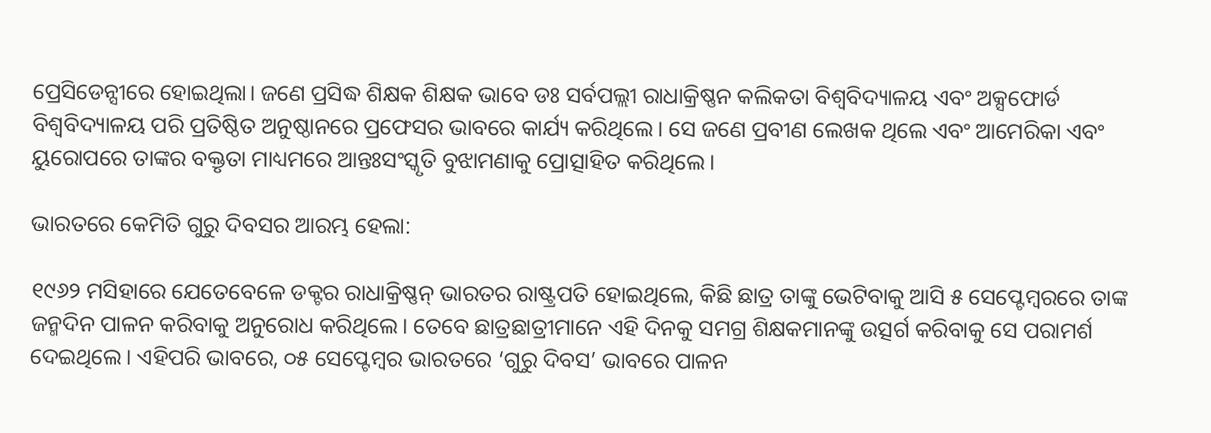ପ୍ରେସିଡେନ୍ସୀରେ ହୋଇଥିଲା। ଜଣେ ପ୍ରସିଦ୍ଧ ଶିକ୍ଷକ ଶିକ୍ଷକ ଭାବେ ଡଃ ସର୍ବପଲ୍ଲୀ ରାଧାକ୍ରିଷ୍ଣନ କଲିକତା ବିଶ୍ୱବିଦ୍ୟାଳୟ ଏବଂ ଅକ୍ସଫୋର୍ଡ ବିଶ୍ୱବିଦ୍ୟାଳୟ ପରି ପ୍ରତିଷ୍ଠିତ ଅନୁଷ୍ଠାନରେ ପ୍ରଫେସର ଭାବରେ କାର୍ଯ୍ୟ କରିଥିଲେ। ସେ ଜଣେ ପ୍ରବୀଣ ଲେଖକ ଥିଲେ ଏବଂ ଆମେରିକା ଏବଂ ୟୁରୋପରେ ତାଙ୍କର ବକ୍ତୃତା ମାଧ୍ୟମରେ ଆନ୍ତଃସଂସ୍କୃତି ବୁଝାମଣାକୁ ପ୍ରୋତ୍ସାହିତ କରିଥିଲେ।

ଭାରତରେ କେମିତି ଗୁରୁ ଦିବସର ଆରମ୍ଭ ହେଲା:

୧୯୬୨ ମସିହାରେ ଯେତେବେଳେ ଡକ୍ଟର ରାଧାକ୍ରିଷ୍ଣନ୍ ଭାରତର ରାଷ୍ଟ୍ରପତି ହୋଇଥିଲେ, କିଛି ଛାତ୍ର ତାଙ୍କୁ ଭେଟିବାକୁ ଆସି ୫ ସେପ୍ଟେମ୍ବରରେ ତାଙ୍କ ଜନ୍ମଦିନ ପାଳନ କରିବାକୁ ଅନୁରୋଧ କରିଥିଲେ। ତେବେ ଛାତ୍ରଛାତ୍ରୀମାନେ ଏହି ଦିନକୁ ସମଗ୍ର ଶିକ୍ଷକମାନଙ୍କୁ ଉତ୍ସର୍ଗ କରିବାକୁ ସେ ପରାମର୍ଶ ଦେଇଥିଲେ। ଏହିପରି ଭାବରେ, ୦୫ ସେପ୍ଟେମ୍ବର ଭାରତରେ ‘ଗୁରୁ ଦିବସ’ ଭାବରେ ପାଳନ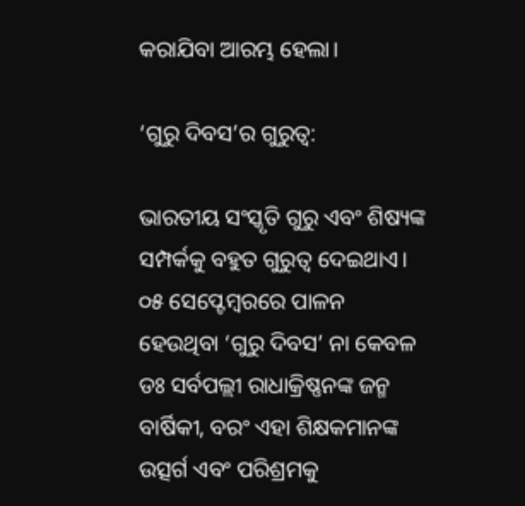କରାଯିବା ଆରମ୍ଭ ହେଲା।

‘ଗୁରୁ ଦିବସ’ର ଗୁରୁତ୍ୱ:

ଭାରତୀୟ ସଂସ୍କୃତି ଗୁରୁ ଏବଂ ଶିଷ୍ୟଙ୍କ ସମ୍ପର୍କକୁ ବହୁତ ଗୁରୁତ୍ୱ ଦେଇଥାଏ। ୦୫ ସେପ୍ଟେମ୍ବରରେ ପାଳନ ହେଉଥିବା ‘ଗୁରୁ ଦିବସ’ ନା କେବଳ ଡଃ ସର୍ବପଲ୍ଲୀ ରାଧାକ୍ରିଷ୍ଣନଙ୍କ ଜନ୍ମ ବାର୍ଷିକୀ, ବରଂ ଏହା ଶିକ୍ଷକମାନଙ୍କ ଉତ୍ସର୍ଗ ଏବଂ ପରିଶ୍ରମକୁ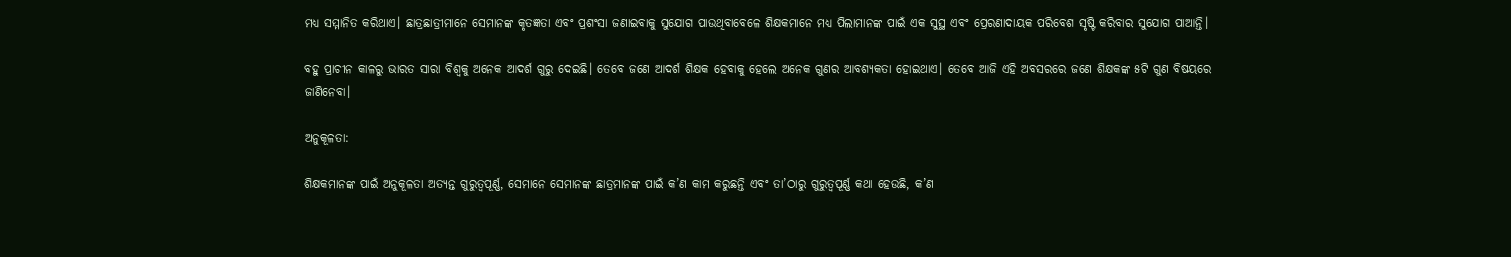ମଧ୍ୟ ସମ୍ମାନିତ କରିଥାଏ। ଛାତ୍ରଛାତ୍ରୀମାନେ ସେମାନଙ୍କ କୃତଜ୍ଞତା ଏବଂ ପ୍ରଶଂସା ଜଣାଇବାକୁ ସୁଯୋଗ ପାଉଥିବାବେଳେ ଶିକ୍ଷକମାନେ ମଧ୍ୟ ପିଲାମାନଙ୍କ ପାଇଁ ଏକ ସୁସ୍ଥ ଏବଂ ପ୍ରେରଣାଦାୟକ ପରିବେଶ ସୃଷ୍ଟି କରିବାର ସୁଯୋଗ ପାଆନ୍ତି।

ବହୁ ପ୍ରାଚୀନ କାଳରୁ ଭାରତ ସାରା ବିଶ୍ୱକୁ ଅନେକ ଆଦର୍ଶ ଗୁରୁ ଦେଇଛି। ତେବେ ଜଣେ ଆଦର୍ଶ ଶିକ୍ଷକ ହେବାକୁ ହେଲେ ଅନେକ ଗୁଣର ଆବଶ୍ୟକତା ହୋଇଥାଏ। ତେବେ ଆଜି ଏହି ଅବସରରେ ଜଣେ ଶିକ୍ଷକଙ୍କ ୫ଟି ଗୁଣ ବିଷୟରେ ଜାଣିନେବା।

ଅନୁକୂଳତା:

ଶିକ୍ଷକମାନଙ୍କ ପାଇଁ ଅନୁକୂଳତା ଅତ୍ୟନ୍ତ ଗୁରୁତ୍ୱପୂର୍ଣ୍ଣ, ସେମାନେ ସେମାନଙ୍କ ଛାତ୍ରମାନଙ୍କ ପାଇଁ କ’ଣ କାମ କରୁଛନ୍ତି ଏବଂ ତା’ଠାରୁ ଗୁରୁତ୍ୱପୂର୍ଣ୍ଣ କଥା ହେଉଛି, କ’ଣ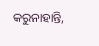କରୁନାହାନ୍ତି,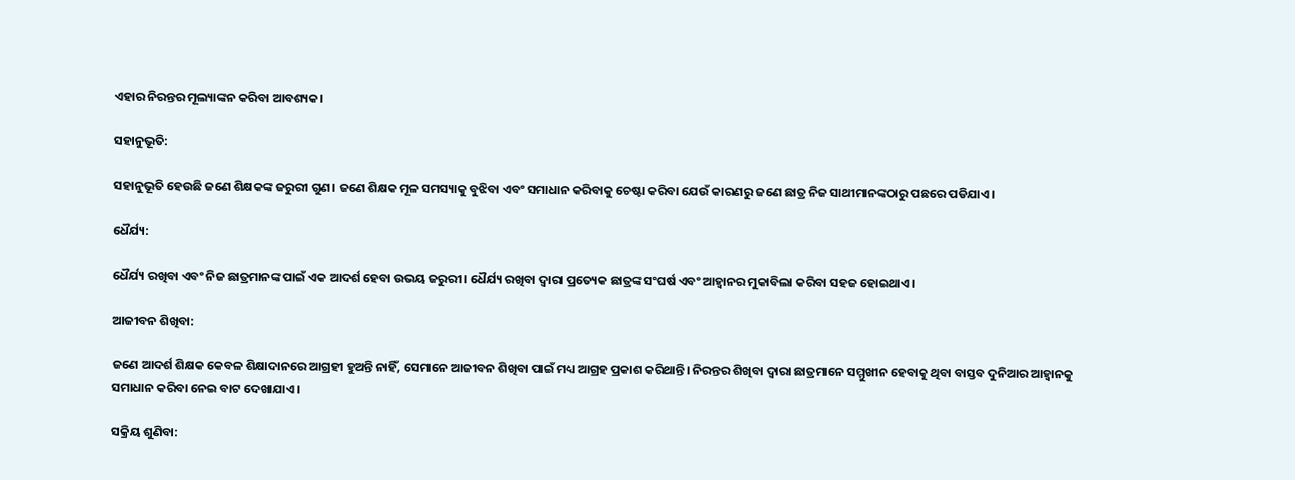ଏହାର ନିରନ୍ତର ମୂଲ୍ୟାଙ୍କନ କରିବା ଆବଶ୍ୟକ।

ସହାନୁଭୂତି:

ସହାନୁଭୂତି ହେଉଛି ଜଣେ ଶିକ୍ଷକଙ୍କ ଜରୁରୀ ଗୁଣ। ଜଣେ ଶିକ୍ଷକ ମୂଳ ସମସ୍ୟାକୁ ବୁଝିବା ଏବଂ ସମାଧାନ କରିବାକୁ ଚେଷ୍ଟା କରିବା ଯେଉଁ କାରଣରୁ ଜଣେ ଛାତ୍ର ନିଜ ସାଥୀମାନଙ୍କଠାରୁ ପଛରେ ପଡିଯାଏ।

ଧୈର୍ଯ୍ୟ:

ଧୈର୍ଯ୍ୟ ରଖିବା ଏବଂ ନିଜ ଛାତ୍ରମାନଙ୍କ ପାଇଁ ଏକ ଆଦର୍ଶ ହେବା ଉଭୟ ଜରୁରୀ। ଧୈର୍ଯ୍ୟ ରଖିବା ଦ୍ୱାରା ପ୍ରତ୍ୟେକ ଛାତ୍ରଙ୍କ ସଂଘର୍ଷ ଏବଂ ଆହ୍ୱାନର ମୁକାବିଲା କରିବା ସହଜ ହୋଇଥାଏ।

ଆଜୀବନ ଶିଖିବା:

ଜଣେ ଆଦର୍ଶ ଶିକ୍ଷକ କେବଳ ଶିକ୍ଷାଦାନରେ ଆଗ୍ରହୀ ହୁଅନ୍ତି ନାହିଁ, ସେମାନେ ଆଜୀବନ ଶିଖିବା ପାଇଁ ମଧ୍ୟ ଆଗ୍ରହ ପ୍ରକାଶ କରିଥାନ୍ତି। ନିରନ୍ତର ଶିଖିବା ଦ୍ୱାରା ଛାତ୍ରମାନେ ସମ୍ମୁଖୀନ ହେବାକୁ ଥିବା ବାସ୍ତବ ଦୁନିଆର ଆହ୍ୱାନକୁ ସମାଧାନ କରିବା ନେଇ ବାଟ ଦେଖାଯାଏ।

ସକ୍ରିୟ ଶୁଣିବା: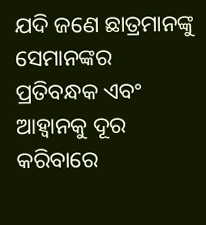ଯଦି ଜଣେ ଛାତ୍ରମାନଙ୍କୁ ସେମାନଙ୍କର ପ୍ରତିବନ୍ଧକ ଏବଂ ଆହ୍ୱାନକୁ ଦୂର କରିବାରେ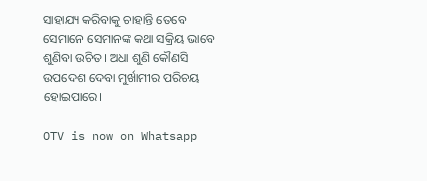ସାହାଯ୍ୟ କରିବାକୁ ଚାହାନ୍ତି ତେବେ ସେମାନେ ସେମାନଙ୍କ କଥା ସକ୍ରିୟ ଭାବେ ଶୁଣିବା ଉଚିତ। ଅଧା ଶୁଣି କୌଣସି ଉପଦେଶ ଦେବା ମୁର୍ଖାମୀର ପରିଚୟ ହୋଇପାରେ।

OTV is now on Whatsapp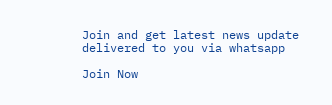Join and get latest news update delivered to you via whatsapp

Join Now